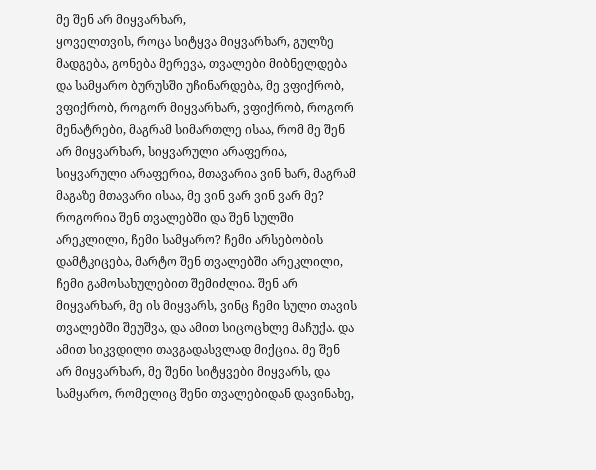მე შენ არ მიყვარხარ,
ყოველთვის, როცა სიტყვა მიყვარხარ, გულზე მადგება, გონება მერევა, თვალები მიბნელდება და სამყარო ბურუსში უჩინარდება, მე ვფიქრობ, ვფიქრობ, როგორ მიყვარხარ, ვფიქრობ, როგორ მენატრები, მაგრამ სიმართლე ისაა, რომ მე შენ არ მიყვარხარ, სიყვარული არაფერია, სიყვარული არაფერია, მთავარია ვინ ხარ, მაგრამ მაგაზე მთავარი ისაა, მე ვინ ვარ ვინ ვარ მე? როგორია შენ თვალებში და შენ სულში არეკლილი, ჩემი სამყარო? ჩემი არსებობის დამტკიცება, მარტო შენ თვალებში არეკლილი, ჩემი გამოსახულებით შემიძლია. შენ არ მიყვარხარ, მე ის მიყვარს, ვინც ჩემი სული თავის თვალებში შეუშვა, და ამით სიცოცხლე მაჩუქა. და ამით სიკვდილი თავგადასვლად მიქცია. მე შენ არ მიყვარხარ, მე შენი სიტყვები მიყვარს, და სამყარო, რომელიც შენი თვალებიდან დავინახე,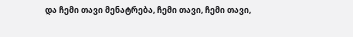და ჩემი თავი მენატრება, ჩემი თავი, ჩემი თავი,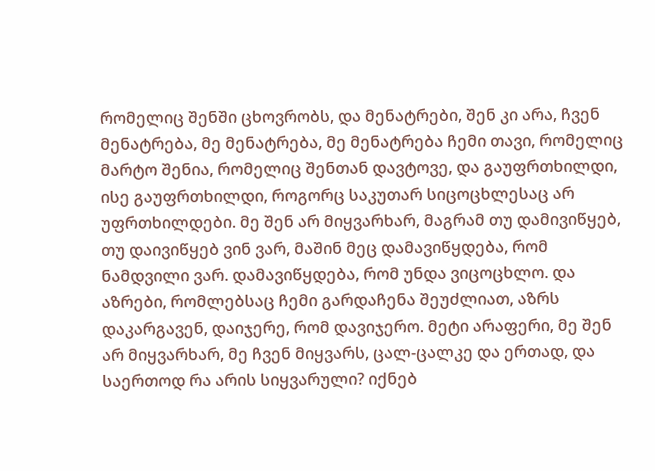რომელიც შენში ცხოვრობს, და მენატრები, შენ კი არა, ჩვენ მენატრება, მე მენატრება, მე მენატრება ჩემი თავი, რომელიც მარტო შენია, რომელიც შენთან დავტოვე, და გაუფრთხილდი, ისე გაუფრთხილდი, როგორც საკუთარ სიცოცხლესაც არ უფრთხილდები. მე შენ არ მიყვარხარ, მაგრამ თუ დამივიწყებ, თუ დაივიწყებ ვინ ვარ, მაშინ მეც დამავიწყდება, რომ ნამდვილი ვარ. დამავიწყდება, რომ უნდა ვიცოცხლო. და აზრები, რომლებსაც ჩემი გარდაჩენა შეუძლიათ, აზრს დაკარგავენ, დაიჯერე, რომ დავიჯერო. მეტი არაფერი, მე შენ არ მიყვარხარ, მე ჩვენ მიყვარს, ცალ-ცალკე და ერთად, და საერთოდ რა არის სიყვარული? იქნებ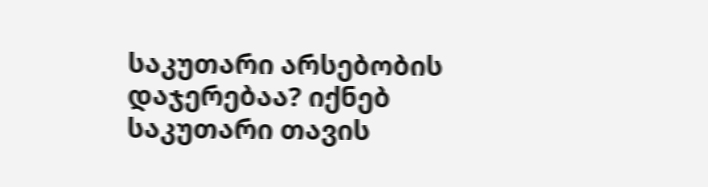საკუთარი არსებობის დაჯერებაა? იქნებ საკუთარი თავის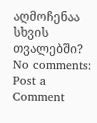აღმოჩენაა სხვის თვალებში?
No comments:
Post a Comment